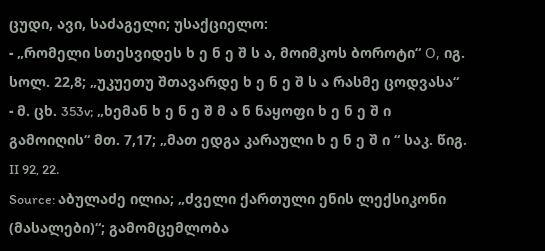ცუდი, ავი, საძაგელი; უსაქციელო:
- „რომელი სთესვიდეს ხ ე ნ ე შ ს ა, მოიმკოს ბოროტი“ О, იგ. სოლ. 22,8; „უკუეთუ შთავარდე ხ ე ნ ე შ ს ა რასმე ცოდვასა“
- მ. ცხ. 353v; „ხემან ხ ე ნ ე შ მ ა ნ ნაყოფი ხ ე ნ ე შ ი გამოიღის“ მთ. 7,17; „მათ ედგა კარაული ხ ე ნ ე შ ი “ საკ. წიგ. II 92, 22.
Source: აბულაძე ილია; „ძველი ქართული ენის ლექსიკონი (მასალები)“; გამომცემლობა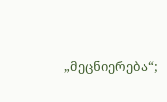„მეცნიერება“;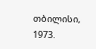თბილისი, 1973.